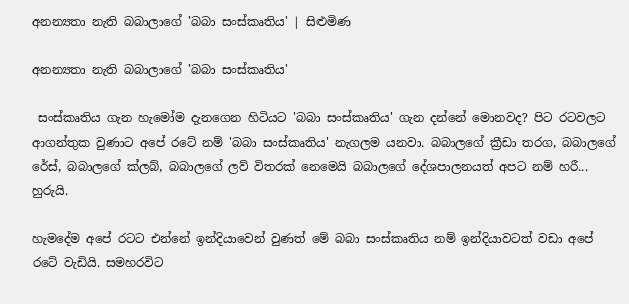අනන්‍යතා නැති බබාලාගේ 'බබා සංස්කෘතිය' | සිළුමිණ

අනන්‍යතා නැති බබාලාගේ 'බබා සංස්කෘතිය'

 සංස්කෘතිය ගැන හැමෝම දැනගෙන හිටියට 'බබා සංස්කෘතිය' ගැන දන්නේ මොනවද? පිට රටවලට ආගන්තුක වුණාට අපේ රටේ නම් 'බබා සංස්කෘතිය' නැගලම යනවා. බබාලගේ ක්‍රීඩා තරග, බබාලගේ රේස්, බබාලගේ ක්ලබ්, බබාලගේ ලව් විතරක් නෙමෙයි බබාලගේ දේශපාලනයත් අපට නම් හරී... හුරුයි.

හැමදේම අපේ රටට එන්නේ ඉන්දියාවෙන් වුණත් මේ බබා සංස්කෘතිය නම් ඉන්දියාවටත් වඩා අපේ රටේ වැඩියි. සමහරවිට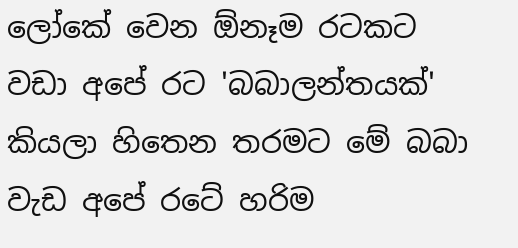ලෝකේ වෙන ඕනෑම රටකට වඩා අපේ රට 'බබාලන්තයක්' කියලා හිතෙන තරමට මේ බබා වැඩ අපේ රටේ හරිම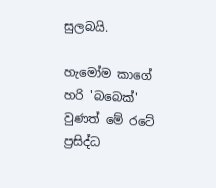සුලබයි.

හැමෝම කාගේ හරි 'බබෙක්' වුණත් මේ රටේ ප්‍රසිද්ධ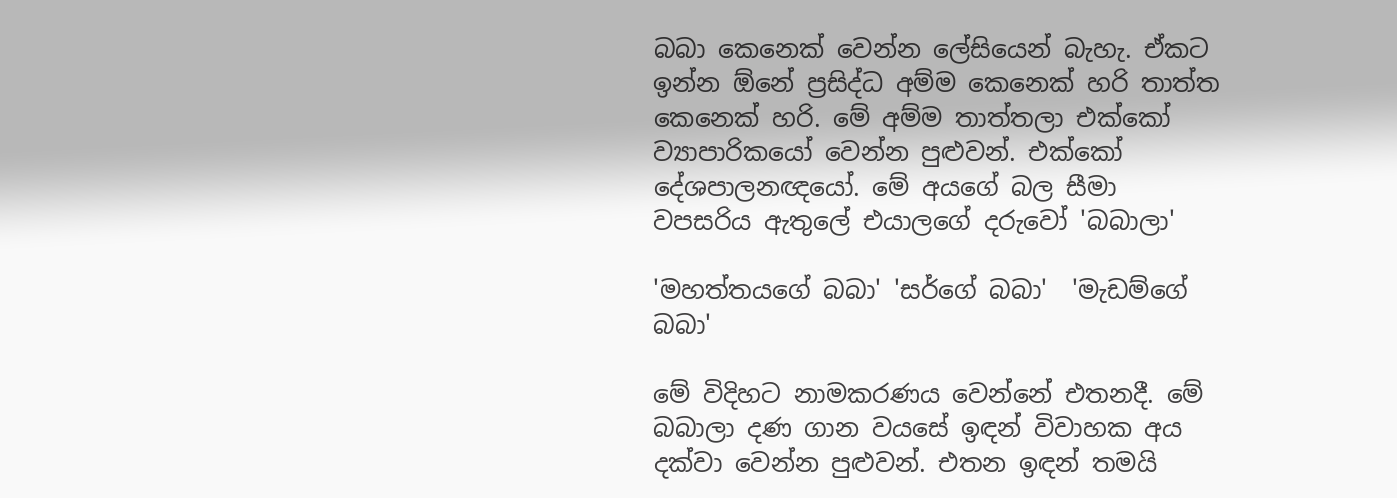බබා කෙනෙක් වෙන්න ලේසියෙන් බැහැ. ඒකට ඉන්න ඕනේ ප්‍රසිද්ධ අම්ම කෙනෙක් හරි තාත්ත කෙනෙක් හරි. මේ අම්ම තාත්තලා එක්කෝ ව්‍යාපාරිකයෝ වෙන්න පුළුවන්. එක්කෝ දේශපාලනඥයෝ. මේ අයගේ බල සීමා වපසරිය ඇතුලේ එයාලගේ දරුවෝ 'බබාලා'

'මහත්තයගේ බබා' 'සර්ගේ බබා'  'මැඩම්ගේ බබා'

මේ විදිහට නාමකරණය වෙන්නේ එතනදී. මේ බබාලා දණ ගාන වයසේ ඉඳන් විවාහක අය දක්වා වෙන්න පුළුවන්. එතන ඉඳන් තමයි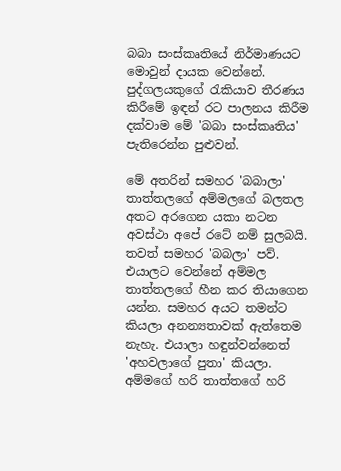බබා සංස්කෘතියේ නිර්මාණයට මොවුන් දායක වෙන්නේ. පුද්ගලයකුගේ රැකියාව තීරණය කිරීමේ ඉඳන් රට පාලනය කිරීම දක්වාම මේ 'බබා සංස්කෘතිය' පැතිරෙන්න පුළුවන්.

මේ අතරින් සමහර 'බබාලා' තාත්තලගේ අම්මලගේ බලතල අතට අරගෙන යකා නටන අවස්ථා අපේ රටේ නම් සුලබයි. තවත් සමහර 'බබලා' පව්. එයාලට වෙන්නේ අම්මල තාත්තලගේ හීන කර තියාගෙන යන්න. සමහර අයට තමන්ට කියලා අනන්‍යතාවක් ඇත්තෙම නැහැ. එයාලා හඳුන්වන්නෙත් 'අහවලාගේ පුතා' කියලා. අම්මගේ හරි තාත්තගේ හරි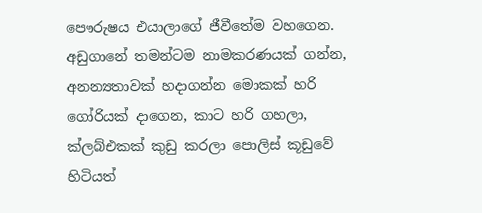පෞරුෂය එයාලාගේ ජීවීතේම වහගෙන. අඩුගානේ තමන්ටම නාමකරණයක් ගන්න, අනන්‍යතාවක් හදාගන්න මොකක් හරි ගෝරියක් දාගෙන, කාට හරි ගහලා, ක්ලබ්එකක් කුඩු කරලා පොලිස් කූඩුවේ හිටියත්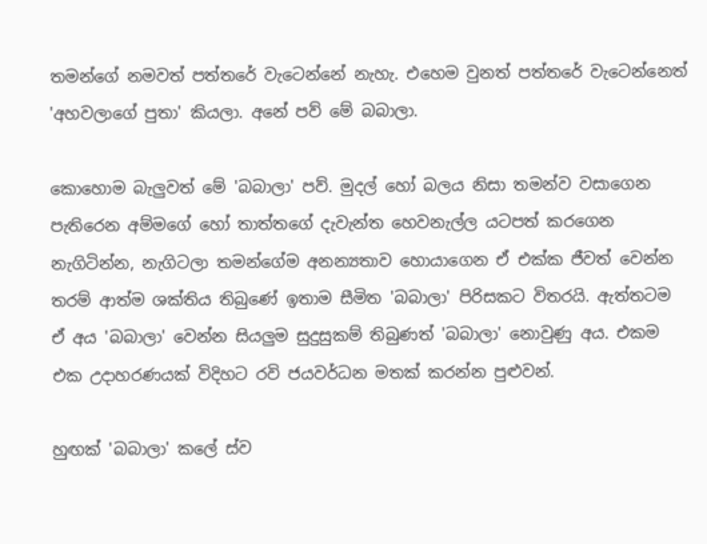තමන්ගේ නමවත් පත්තරේ වැටෙන්නේ නැහැ. එහෙම වුනත් පත්තරේ වැටෙන්නෙත් 'අහවලාගේ පුතා' කියලා. අනේ පව් මේ බබාලා.

කොහොම බැලුවත් මේ 'බබාලා' පව්. මුදල් හෝ බලය නිසා තමන්ව වසාගෙන පැතිරෙන අම්මගේ හෝ තාත්තගේ දැවැන්ත හෙවනැල්ල යටපත් කරගෙන නැගිටින්න, නැගිටලා තමන්ගේම අනන්‍යතාව හොයාගෙන ඒ එක්ක ජීවත් වෙන්න තරම් ආත්ම ශක්තිය තිබුණේ ඉතාම සීමිත 'බබාලා' පිරිසකට විතරයි. ඇත්තටම ඒ අය 'බබාලා' වෙන්න සියලුම සුදුසුකම් තිබුණත් 'බබාලා' නොවුණු අය. එකම එක උදාහරණයක් විදිහට රවි ජයවර්ධන මතක් කරන්න පුළුවන්.

හුඟක් 'බබාලා' කලේ ස්ව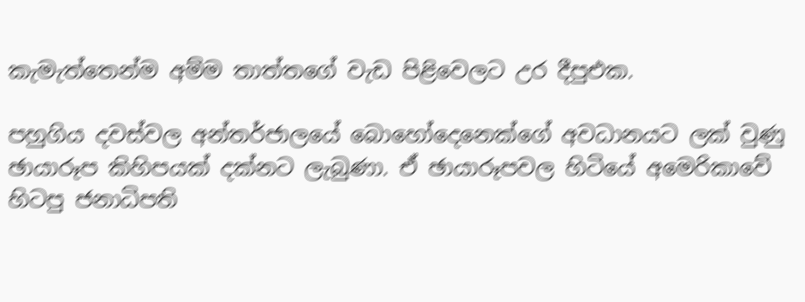කැමැත්තෙන්ම අම්ම තාත්තගේ වැඩ පිළිවෙලට උර දීපුඑක.

පහුගිය දවස්වල අන්තර්ජාලයේ බොහෝදෙනෙක්ගේ අවධානයට ලක් වුණු ඡායාරූප කිහිපයක් දක්නට ලැබුණා. ඒ ඡායාරූපවල හිටියේ අමෙරිකාවේ හිටපු ජනාධිපති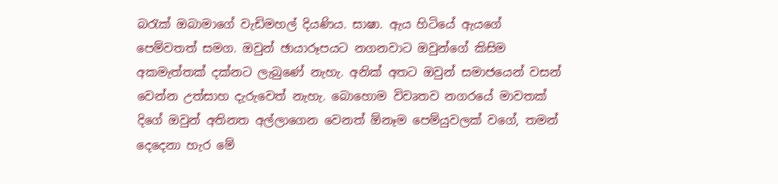බරැක් ඔබාමාගේ වැඩිමහල් දියණිය. සාෂා. ඇය හිටියේ ඇයගේ පෙම්වතත් සමග. ඔවුන් ඡායාරූපයට නගනවාට ඔවුන්ගේ කිසිම අකමැත්තක් දක්නට ලැබුණේ නැහැ. අනික් අතට ඔවුන් සමාජයෙන් වසන් වෙන්න උත්සාහ දැ‍රුවෙත් නැහැ. බොහොම විවෘතව නගරයේ මාවතක් දිගේ ඔවුන් අතිනත අල්ලාගෙන වෙනත් ඕනෑම පෙම්යුවලක් වගේ, තමන් දෙදෙනා‍ හැර මේ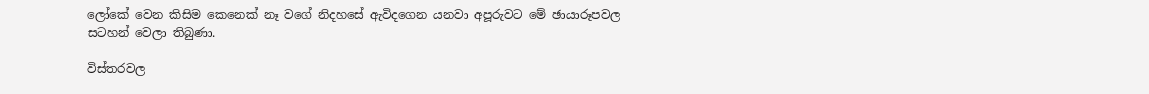ලෝකේ වෙන කිසිම කෙනෙක් නෑ ‍වගේ නිදහසේ ඇවිදගෙන යනවා අපූරුවට මේ ඡායාරූපවල සටහන් වෙලා තිබුණා.

විස්තරවල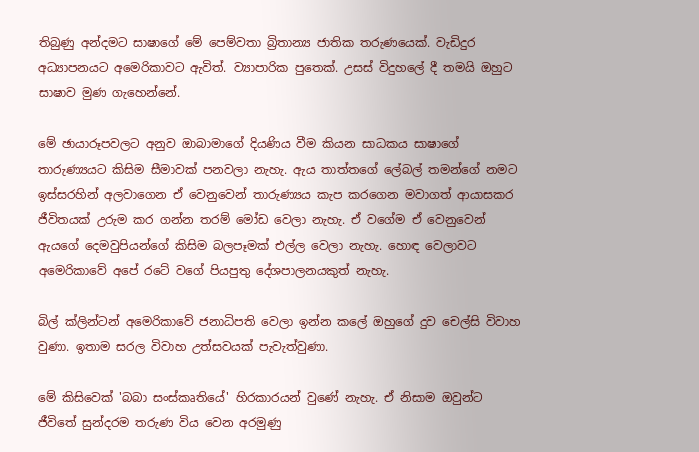තිබුණු අන්දමට සාෂාගේ මේ පෙම්වතා බ්‍රිතාන්‍ය ජාතික තරුණයෙක්. වැඩිදුර අධ්‍යාපනයට අමෙරිකාවට ඇවිත්. ව්‍යාපාරික පුතෙක්. උසස් විදුහලේ දී තමයි ඔහුට සාෂාව මුණ ගැහෙන්නේ.

මේ ඡායාරූපවලට අනුව ඔාබාමාගේ දියණිය වීම කියන සාධකය සාෂාගේ තාරුණ්‍යයට කිසිම සීමාවක් පනවලා නැහැ. ඇය තාත්තගේ ලේබල් තමන්ගේ නමට ඉස්සරහින් අලවාගෙන ඒ වෙනුවෙන් තාරුණ්‍යය කැප කරගෙන මවාගත් ආයාසකර ජීවිතයක් උරුම කර ගන්න තරම් මෝඩ වෙලා නැහැ. ඒ වගේම ඒ වෙනුවෙන් ඇයගේ දෙමවුපියන්ගේ කිසිම බලපෑමක් එල්ල වෙලා නැහැ. හොඳ වෙලාවට අමෙරිකාවේ අපේ රටේ වගේ පියපුතු දේශපාලනයකුත් නැහැ.

බිල් ක්ලින්ටන් අමෙරිකාවේ ජනාධිපති වෙලා ඉන්න කලේ ඔහුගේ දුව චෙල්සි විවාහ වුණා. ඉතාම සරල විවාහ උත්සවයක් පැවැත්වුණා.

මේ කිසිවෙක් 'බබා සංස්කෘතියේ' හිරකාරයන් වුණේ නැහැ. ඒ නිසාම ඔවුන්ට ජීවිතේ සුන්දරම තරුණ විය වෙන අරමුණු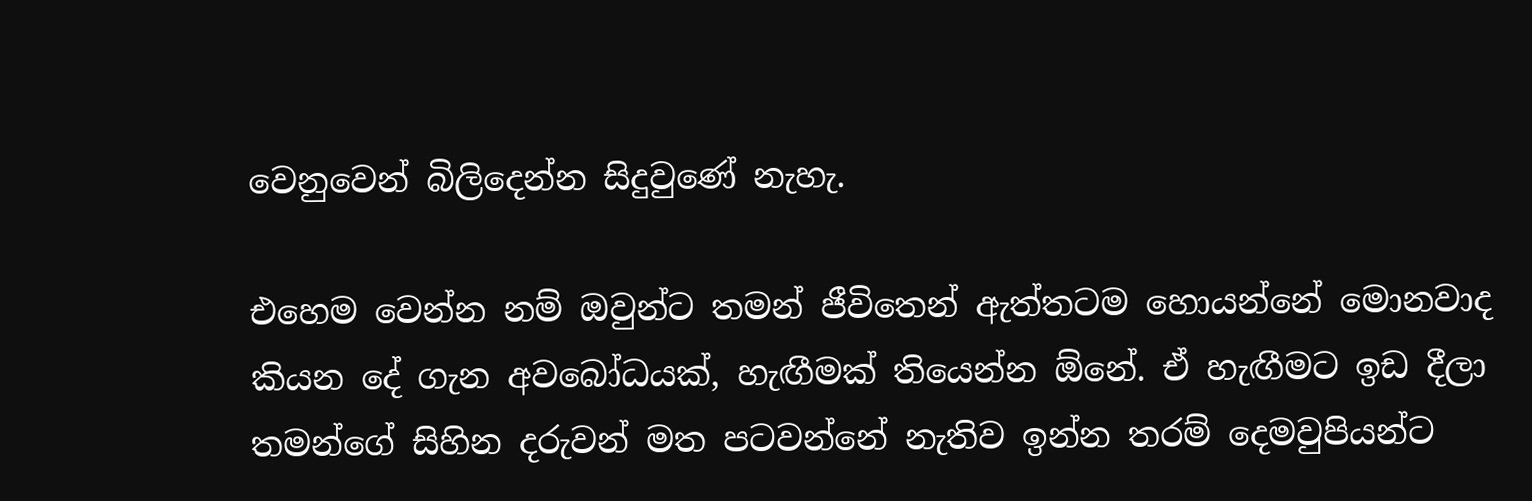වෙනුවෙන් බිලිදෙන්න සිදුවුණේ නැහැ.

එහෙම වෙන්න නම් ඔවුන්ට තමන් ජීවිතෙන් ඇත්තටම හොයන්නේ මොනවාද කියන දේ ගැන අවබෝධයක්, හැඟීමක් තියෙන්න ඕනේ. ඒ හැඟීමට ඉඩ දීලා තමන්ගේ සිහින දරුවන් මත පටවන්නේ නැතිව ඉන්න තරම් දෙමවුපියන්ට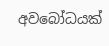අවබෝධයක්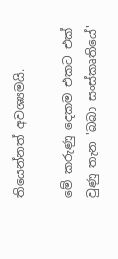තියෙන්නත් අවශ්‍යමයි.

මේ කරුණු දෙකම එකට එක් වුණු තැන 'බබා සංස්කෘතියේ'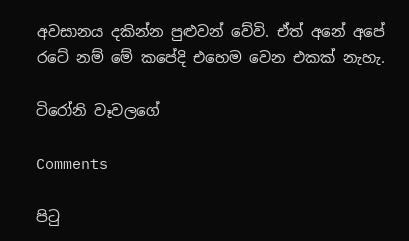අවසානය දකින්න පුළුවන් වේවි. ඒත් අනේ අපේ රටේ නම් මේ කපේදි එහෙම වෙන එකක් නැහැ.

ටිරෝනි වෑවලගේ

Comments

පිටු